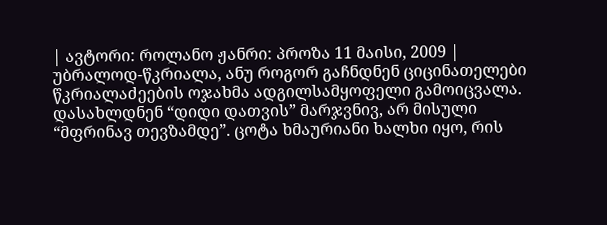| ავტორი: როლანო ჟანრი: პროზა 11 მაისი, 2009 |
უბრალოდ-წკრიალა, ანუ როგორ გაჩნდნენ ციცინათელები
წკრიალაძეების ოჯახმა ადგილსამყოფელი გამოიცვალა. დასახლდნენ “დიდი დათვის” მარჯვნივ, არ მისული “მფრინავ თევზამდე”. ცოტა ხმაურიანი ხალხი იყო, რის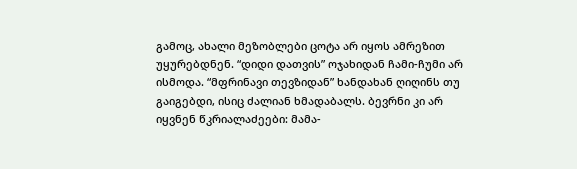გამოც, ახალი მეზობლები ცოტა არ იყოს ამრეზით უყურებდნენ. “დიდი დათვის” ოჯახიდან ჩამი-ჩუმი არ ისმოდა. “მფრინავი თევზიდან” ხანდახან ღიღინს თუ გაიგებდი, ისიც ძალიან ხმადაბალს. ბევრნი კი არ იყვნენ წკრიალაძეები: მამა-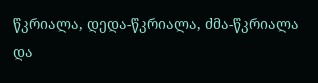წკრიალა, დედა-წკრიალა, ძმა-წკრიალა და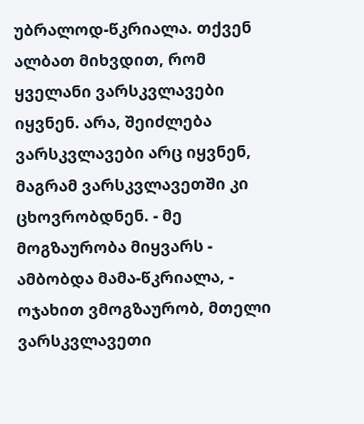უბრალოდ-წკრიალა. თქვენ ალბათ მიხვდით, რომ ყველანი ვარსკვლავები იყვნენ. არა, შეიძლება ვარსკვლავები არც იყვნენ, მაგრამ ვარსკვლავეთში კი ცხოვრობდნენ. - მე მოგზაურობა მიყვარს - ამბობდა მამა-წკრიალა, - ოჯახით ვმოგზაურობ, მთელი ვარსკვლავეთი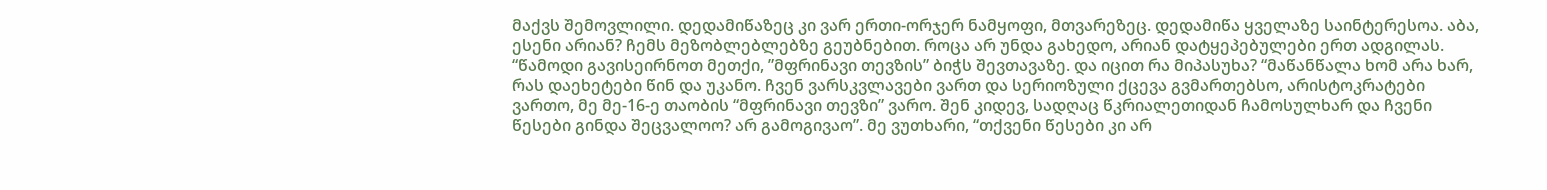მაქვს შემოვლილი. დედამიწაზეც კი ვარ ერთი-ორჯერ ნამყოფი, მთვარეზეც. დედამიწა ყველაზე საინტერესოა. აბა, ესენი არიან? ჩემს მეზობლებლებზე გეუბნებით. როცა არ უნდა გახედო, არიან დატყეპებულები ერთ ადგილას. “წამოდი გავისეირნოთ მეთქი, ”მფრინავი თევზის” ბიჭს შევთავაზე. და იცით რა მიპასუხა? “მაწანწალა ხომ არა ხარ, რას დაეხეტები წინ და უკანო. ჩვენ ვარსკვლავები ვართ და სერიოზული ქცევა გვმართებსო, არისტოკრატები ვართო, მე მე-16-ე თაობის “მფრინავი თევზი” ვარო. შენ კიდევ, სადღაც წკრიალეთიდან ჩამოსულხარ და ჩვენი წესები გინდა შეცვალოო? არ გამოგივაო”. მე ვუთხარი, “თქვენი წესები კი არ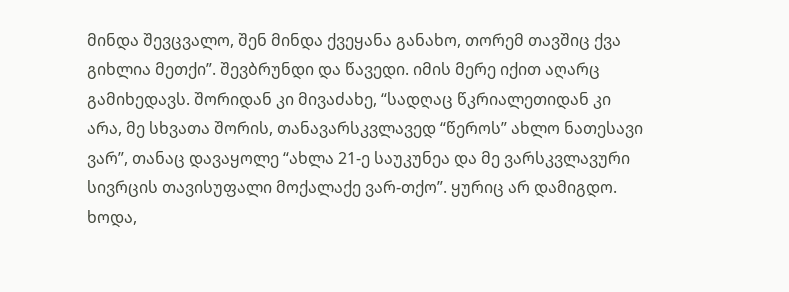მინდა შევცვალო, შენ მინდა ქვეყანა განახო, თორემ თავშიც ქვა გიხლია მეთქი”. შევბრუნდი და წავედი. იმის მერე იქით აღარც გამიხედავს. შორიდან კი მივაძახე, “სადღაც წკრიალეთიდან კი არა, მე სხვათა შორის, თანავარსკვლავედ “წეროს” ახლო ნათესავი ვარ”, თანაც დავაყოლე “ახლა 21-ე საუკუნეა და მე ვარსკვლავური სივრცის თავისუფალი მოქალაქე ვარ-თქო”. ყურიც არ დამიგდო. ხოდა,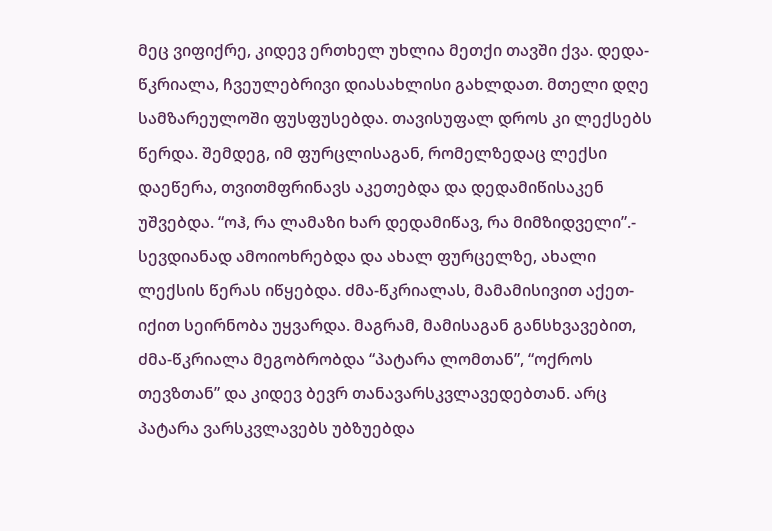მეც ვიფიქრე, კიდევ ერთხელ უხლია მეთქი თავში ქვა. დედა-წკრიალა, ჩვეულებრივი დიასახლისი გახლდათ. მთელი დღე სამზარეულოში ფუსფუსებდა. თავისუფალ დროს კი ლექსებს წერდა. შემდეგ, იმ ფურცლისაგან, რომელზედაც ლექსი დაეწერა, თვითმფრინავს აკეთებდა და დედამიწისაკენ უშვებდა. “ოჰ, რა ლამაზი ხარ დედამიწავ, რა მიმზიდველი”.- სევდიანად ამოიოხრებდა და ახალ ფურცელზე, ახალი ლექსის წერას იწყებდა. ძმა-წკრიალას, მამამისივით აქეთ-იქით სეირნობა უყვარდა. მაგრამ, მამისაგან განსხვავებით, ძმა-წკრიალა მეგობრობდა “პატარა ლომთან”, “ოქროს თევზთან” და კიდევ ბევრ თანავარსკვლავედებთან. არც პატარა ვარსკვლავებს უბზუებდა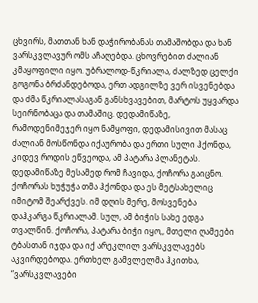ცხვირს, მათთან ხან დაჭირობანას თამაშობდა და ხან ვარსკვლავურ ომს აჩაღებდა. ცხოვრებით ძალიან კმაყოფილი იყო. უბრალოდ-წკრიალა, ძალზედ ცელქი გოგონა ბრძანდებოდა, ერთ ადგილზე ვერ ისვენებდა და ძმა წკრიალასაგან განსხვავებით, მარტოს უყვარდა სეირნობაცა და თამაშიც. დედამიწაზე, რამოდენიმეჯერ იყო ნამყოფი, დედამისივით მასაც ძალიან მოსწონდა იქაურობა და ერთი სული ჰქონდა, კიდევ როდის ეწვეოდა, ამ პატარა პლანეტას. დედამიწაზე მესამედ რომ ჩავიდა, ქოჩორა გაიცნო. ქოჩორას ხუჭუჭა თმა ჰქონდა და ეს მეტსახელიც იმიტომ შეარქვეს. იმ დღის მერე, მოსვენება დაჰკარგა წკრიალამ. სულ, ამ ბიჭის სახე ედგა თვალწინ. ქოჩორა, პატარა ბიჭი იყო,, მთელი ღამეები ტბასთან იჯდა და იქ არეკლილ ვარსკვლავებს აკვირდებოდა. ერთხელ გამვლელმა ჰკითხა, “ვარსკვლავები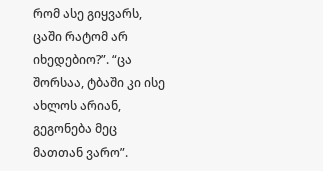რომ ასე გიყვარს, ცაში რატომ არ იხედებიო?”. “ცა შორსაა, ტბაში კი ისე ახლოს არიან, გეგონება მეც მათთან ვარო”.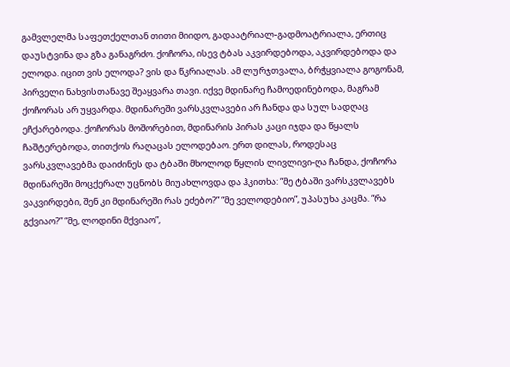გამვლელმა საფეთქელთან თითი მიიდო, გადაატრიალ-გადმოატრიალა, ერთიც დაუსტვინა და გზა განაგრძო. ქოჩორა, ისევ ტბას აკვირდებოდა, აკვირდებოდა და ელოდა. იცით ვის ელოდა? ვის და წკრიალას. ამ ლურჯთვალა, ბრჭყვიალა გოგონამ, პირველი ნახვისთანავე შეაყვარა თავი. იქვე მდინარე ჩამოედინებოდა, მაგრამ ქოჩორას არ უყვარდა. მდინარეში ვარსკვლავები არ ჩანდა და სულ სადღაც ეჩქარებოდა. ქოჩორას მოშორებით, მდინარის პირას კაცი იჯდა და წყალს ჩაშტერებოდა, თითქოს რაღაცას ელოდებაო. ერთ დილას, როდესაც ვარსკვლავებმა დაიძინეს და ტბაში მხოლოდ წყლის ლივლივი-ღა ჩანდა, ქოჩორა მდინარეში მოცქერალ უცნობს მიუახლოვდა და ჰკითხა: “მე ტბაში ვარსკვლავებს ვაკვირდები, შენ კი მდინარეში რას ეძებო?” “მე ველოდებიო”, უპასუხა კაცმა. “რა გქვიაო?” “მე, ლოდინი მქვიაო”,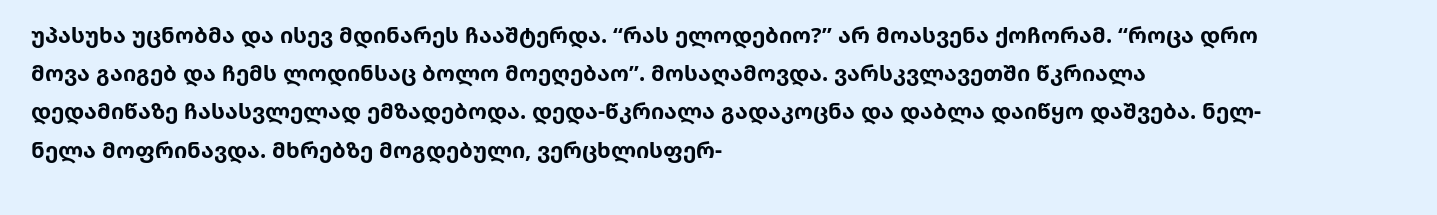უპასუხა უცნობმა და ისევ მდინარეს ჩააშტერდა. “რას ელოდებიო?” არ მოასვენა ქოჩორამ. “როცა დრო მოვა გაიგებ და ჩემს ლოდინსაც ბოლო მოეღებაო”. მოსაღამოვდა. ვარსკვლავეთში წკრიალა დედამიწაზე ჩასასვლელად ემზადებოდა. დედა-წკრიალა გადაკოცნა და დაბლა დაიწყო დაშვება. ნელ-ნელა მოფრინავდა. მხრებზე მოგდებული, ვერცხლისფერ-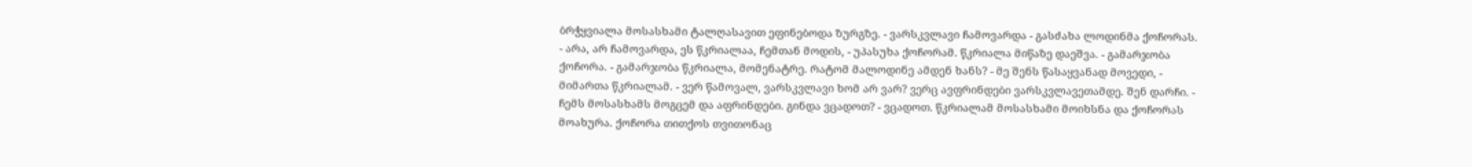ბრჭყვიალა მოსასხამი ტალღასავით ეფინებოდა ზურგზე. - ვარსკვლავი ჩამოვარდა - გასძახა ლოდინმა ქოჩორას. - არა, არ ჩამოვარდა, ეს წკრიალაა, ჩემთან მოდის, - უპასუხა ქოჩორამ. წკრიალა მიწაზე დაეშვა. - გამარჯობა ქოჩორა. - გამარჯობა წკრიალა, მომენატრე. რატომ მალოდინე ამდენ ხანს? - მე შენს წასაყვანად მოვედი, - მიმართა წკრიალამ. - ვერ წამოვალ, ვარსკვლავი ხომ არ ვარ? ვერც ავფრინდები ვარსკვლავეთამდე. შენ დარჩი. - ჩემს მოსასხამს მოგცემ და აფრინდები. გინდა ვცადოთ? - ვცადოთ. წკრიალამ მოსასხამი მოიხსნა და ქოჩორას მოახურა. ქოჩორა თითქოს თვითონაც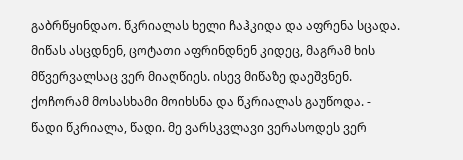გაბრწყინდაო. წკრიალას ხელი ჩაჰკიდა და აფრენა სცადა. მიწას ასცდნენ, ცოტათი აფრინდნენ კიდეც, მაგრამ ხის მწვერვალსაც ვერ მიაღწიეს. ისევ მიწაზე დაეშვნენ. ქოჩორამ მოსასხამი მოიხსნა და წკრიალას გაუწოდა. - წადი წკრიალა, წადი. მე ვარსკვლავი ვერასოდეს ვერ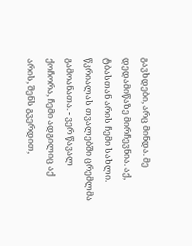გავხდები, არც მინდა. მე დედამიწაზე მირჩევნია. აქ, ტბასთან არის ჩემი სახლი. წკრიალას თვალებში ცრემლმა გამოანათა. - ვერ წავალ ქოჩორა, ჩემი ადგილიც აქ არის, შენს გვერდით,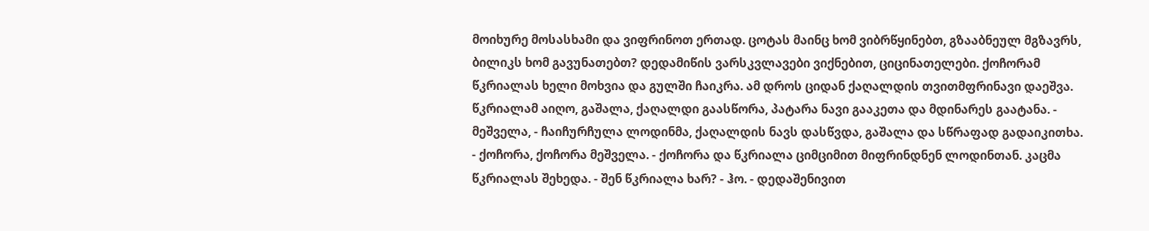მოიხურე მოსასხამი და ვიფრინოთ ერთად. ცოტას მაინც ხომ ვიბრწყინებთ, გზააბნეულ მგზავრს, ბილიკს ხომ გავუნათებთ? დედამიწის ვარსკვლავები ვიქნებით, ციცინათელები. ქოჩორამ წკრიალას ხელი მოხვია და გულში ჩაიკრა. ამ დროს ციდან ქაღალდის თვითმფრინავი დაეშვა. წკრიალამ აიღო, გაშალა, ქაღალდი გაასწორა, პატარა ნავი გააკეთა და მდინარეს გაატანა. - მეშველა, - ჩაიჩურჩულა ლოდინმა, ქაღალდის ნავს დასწვდა, გაშალა და სწრაფად გადაიკითხა. - ქოჩორა, ქოჩორა მეშველა. - ქოჩორა და წკრიალა ციმციმით მიფრინდნენ ლოდინთან. კაცმა წკრიალას შეხედა. - შენ წკრიალა ხარ? - ჰო. - დედაშენივით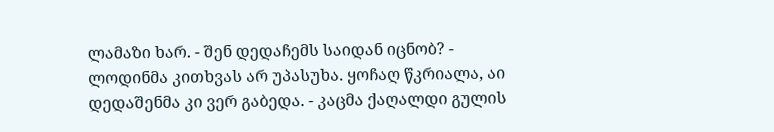ლამაზი ხარ. - შენ დედაჩემს საიდან იცნობ? - ლოდინმა კითხვას არ უპასუხა. ყოჩაღ წკრიალა, აი დედაშენმა კი ვერ გაბედა. - კაცმა ქაღალდი გულის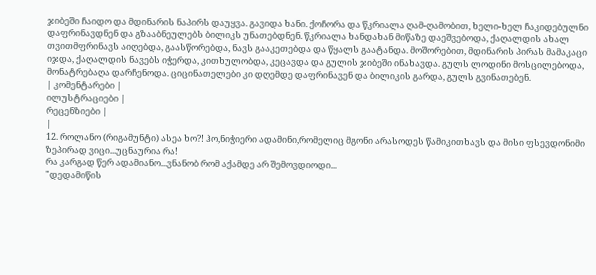ჯიბეში ჩაიდო და მდინარის ნაპირს დაუყვა. გავიდა ხანი. ქოჩორა და წკრიალა ღამ-ღამობით, ხელი-ხელ ჩაკიდებულნი დაფრინავდნენ და გზააბნეულებს ბილიკს უნათებდნენ. წკრიალა ხანდახან მიწაზე დაეშვებოდა, ქაღალდის ახალ თვითმფრინავს აიღებდა, გაასწორებდა, ნავს გააკეთებდა და წყალს გაატანდა. მოშორებით, მდინარის პირას მამაკაცი იჯდა, ქაღალდის ნავებს იჭერდა, კითხულობდა, კეცავდა და გულის ჯიბეში ინახავდა. გულს ლოდინი მოსცილებოდა, მონატრებაღა დარჩენოდა. ციცინათელები კი დღემდე დაფრინავენ და ბილიკის გარდა, გულს გვინათებენ.
| კომენტარები |
ილუსტრაციები |
რეცენზიები |
|
12. როლანო (რიგამუნტი) ასეა ხო?! ჰო,ნიჭიერი ადამინი,რომელიც მგონი არასოდეს წამიკითხავს და მისი ფსევდონიმი ზეპირად ვიცი...უცნაურია რა!
რა კარგად წერ ადამიანო...ვნანობ რომ აქამდე არ შემოვდიოდი...
"დედამიწის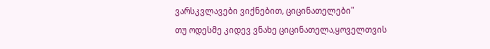ვარსკვლავები ვიქნებით, ციცინათელები"
თუ ოდესმე კიდევ ვნახე ციცინათელა,ყოველთვის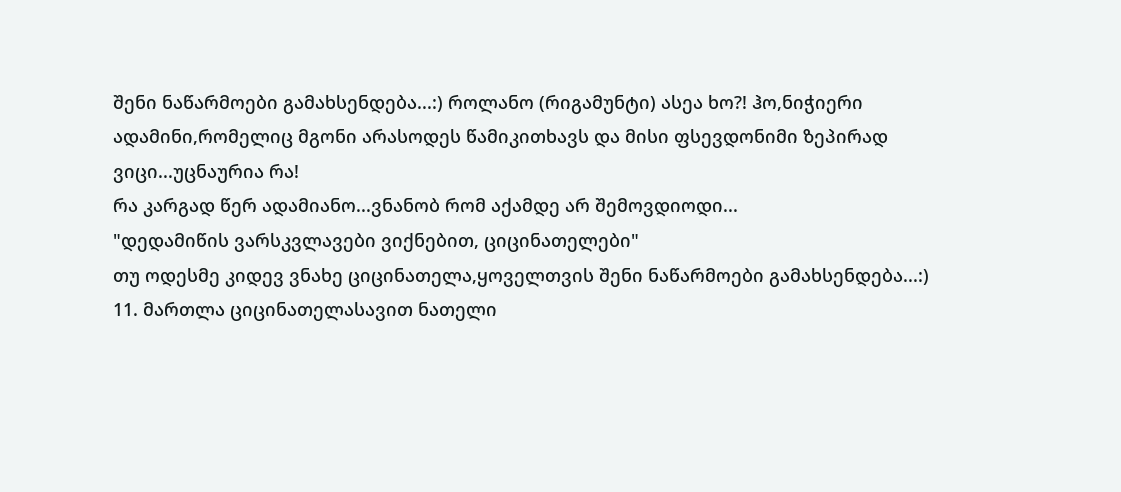შენი ნაწარმოები გამახსენდება...:) როლანო (რიგამუნტი) ასეა ხო?! ჰო,ნიჭიერი ადამინი,რომელიც მგონი არასოდეს წამიკითხავს და მისი ფსევდონიმი ზეპირად ვიცი...უცნაურია რა!
რა კარგად წერ ადამიანო...ვნანობ რომ აქამდე არ შემოვდიოდი...
"დედამიწის ვარსკვლავები ვიქნებით, ციცინათელები"
თუ ოდესმე კიდევ ვნახე ციცინათელა,ყოველთვის შენი ნაწარმოები გამახსენდება...:)
11. მართლა ციცინათელასავით ნათელი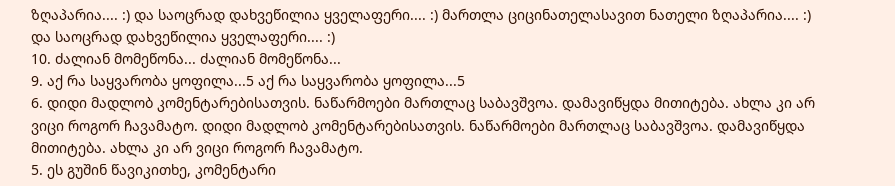ზღაპარია.... :) და საოცრად დახვეწილია ყველაფერი.... :) მართლა ციცინათელასავით ნათელი ზღაპარია.... :) და საოცრად დახვეწილია ყველაფერი.... :)
10. ძალიან მომეწონა... ძალიან მომეწონა...
9. აქ რა საყვარობა ყოფილა...5 აქ რა საყვარობა ყოფილა...5
6. დიდი მადლობ კომენტარებისათვის. ნაწარმოები მართლაც საბავშვოა. დამავიწყდა მითიტება. ახლა კი არ ვიცი როგორ ჩავამატო. დიდი მადლობ კომენტარებისათვის. ნაწარმოები მართლაც საბავშვოა. დამავიწყდა მითიტება. ახლა კი არ ვიცი როგორ ჩავამატო.
5. ეს გუშინ წავიკითხე, კომენტარი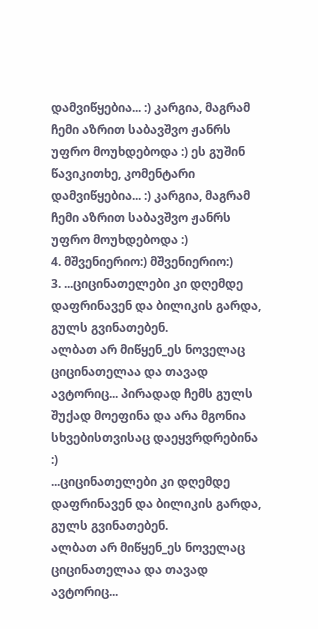დამვიწყებია... :) კარგია, მაგრამ ჩემი აზრით საბავშვო ჟანრს უფრო მოუხდებოდა :) ეს გუშინ წავიკითხე, კომენტარი დამვიწყებია... :) კარგია, მაგრამ ჩემი აზრით საბავშვო ჟანრს უფრო მოუხდებოდა :)
4. მშვენიერიო:) მშვენიერიო:)
3. ...ციცინათელები კი დღემდე დაფრინავენ და ბილიკის გარდა, გულს გვინათებენ.
ალბათ არ მიწყენ_ეს ნოველაც ციცინათელაა და თავად ავტორიც... პირადად ჩემს გულს შუქად მოეფინა და არა მგონია სხვებისთვისაც დაეყვრდრებინა :)
...ციცინათელები კი დღემდე დაფრინავენ და ბილიკის გარდა, გულს გვინათებენ.
ალბათ არ მიწყენ_ეს ნოველაც ციცინათელაა და თავად ავტორიც...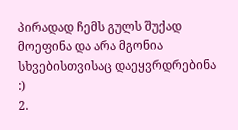პირადად ჩემს გულს შუქად მოეფინა და არა მგონია სხვებისთვისაც დაეყვრდრებინა :)
2.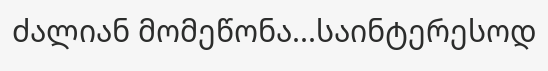ძალიან მომეწონა...საინტერესოდ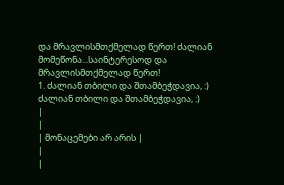და მრავლისმთქმელად წერთ! ძალიან მომეწონა...საინტერესოდ და მრავლისმთქმელად წერთ!
1. ძალიან თბილი და შთამბეჭდავია, :) ძალიან თბილი და შთამბეჭდავია, :)
|
|
| მონაცემები არ არის |
|
|